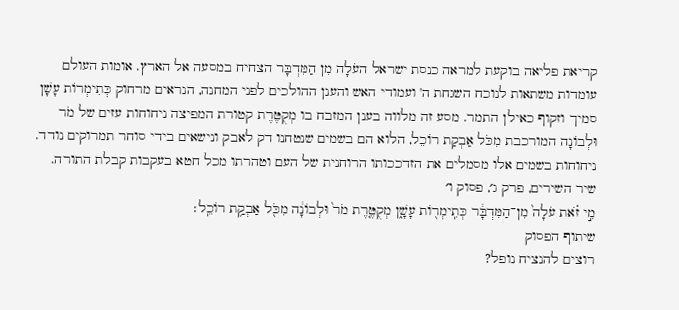קריאת פליאה בוקעת למראה כנסת ישראל העֹלָה מִן הַמִּדְבָּר הצחיח במסעה אל הארץ. אומות העולם עומדות משתאות לנוכח השגחת ה' ועמודי האש והענן ההולכים לפני המחנה, הנראים מרחוק כְּתִימְרוֹת עָשָׁן סמיך וזקוף כאילן התמר. מסע זה מלווה בענן המזבח בו מְקֻטֶּרֶת קטורת המפיצה ניחוחות עזים של מֹר וּלְבוֹנָה המורכבת מִכֹּל אַבְקַת רוֹכֵל, הלוא הם בשמים שנטחנו דק לאבק ונישאים בידי סוחר תמרוקים נודד. ניחוחות בשמים אלו מסמלים את הזדככותו הרוחנית של העם וטהרתו מכל חטא בעקבות קבלת התורה.
שיר השירים, פרק ג׳, פסוק ו׳
מִ֣י זֹ֗את עֹלָה֙ מִן־הַמִּדְבָּ֔ר כְּתִֽימְר֖וֹת עָשָׁ֑ן מְקֻטֶּ֤רֶת מֹר֙ וּלְבוֹנָ֔ה מִכֹּ֖ל אַבְקַ֥ת רוֹכֵֽל׃
שיתוף הפסוק
רוצים להנציח נופל?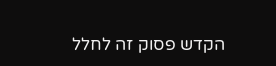הקדש פסוק זה לחלל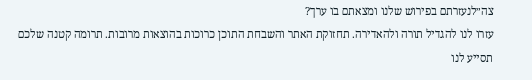צה״לנעזרתם בפירוש שלנו ומצאתם בו ערך?
עזרו לנו להגדיל תורה ולהאדירה. תחזוקת האתר והשבחת התוכן כרוכות בהוצאות מרובות. תרומה קטנה שלכם תסייע לנו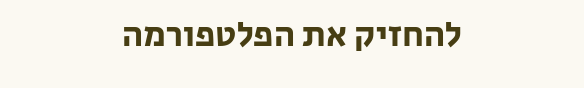להחזיק את הפלטפורמה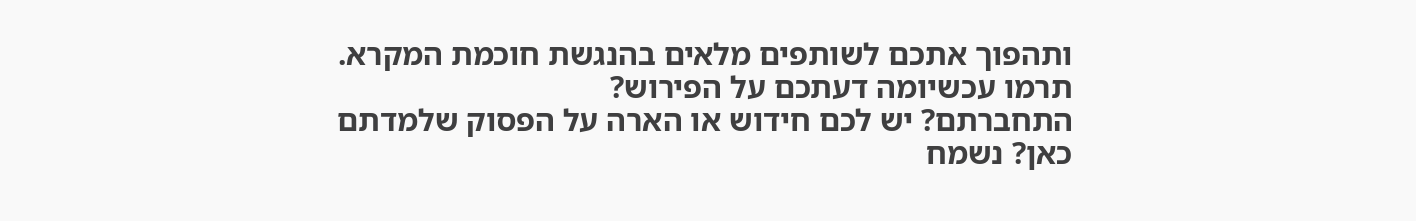ותהפוך אתכם לשותפים מלאים בהנגשת חוכמת המקרא.
תרמו עכשיומה דעתכם על הפירוש?
התחברתם? יש לכם חידוש או הארה על הפסוק שלמדתם כאן? נשמח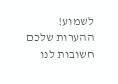לשמוע!
ההערות שלכם חשובות לנו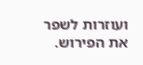ועוזרות לשפר את הפירוש.